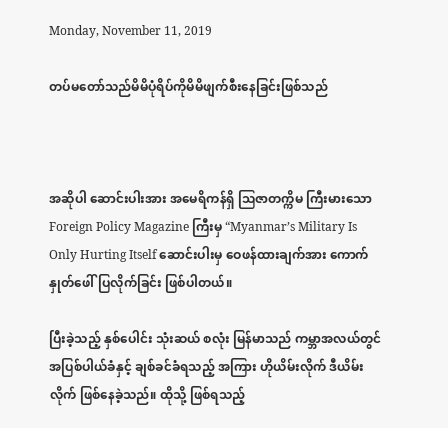Monday, November 11, 2019

တပ်မတော်သည်မိမိပုံရိပ်ကိုမိမိဖျက်စီးနေခြင်းဖြစ်သည်



အဆိုပါ ဆောင်းပါးအား အမေရိကန်ရှိ ဩဇာတက္ကိမ ကြီးမားသော Foreign Policy Magazine ကြီးမှ “Myanmar’s Military Is Only Hurting Itself ဆောင်းပါးမှ ဝေဖန်ထားချက်အား ကောက်နှုတ်ဖေါ်ပြလိုက်ခြင်း ဖြစ်ပါတယ်။

ပြီးခဲ့သည့် နှစ်ပေါင်း သုံးဆယ် စလုံး မြန်မာသည် ကမ္ဘာအလယ်တွင် အပြစ်ပါယ်ခံနှင့် ချစ်ခင်ခံရသည့် အကြား ဟိုယိမ်းလိုက် ဒီယိမ်းလိုက် ဖြစ်နေခဲ့သည်။ ထိုသို့ ဖြစ်ရသည့်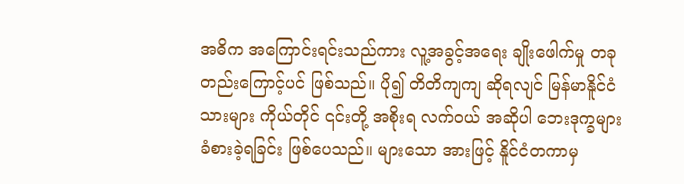အဓိက အကြောင်းရင်းသည်ကား လူ့အခွင့်အရေး ချိုးဖေါက်မှု တခုတည်းကြောင့်ပင် ဖြစ်သည်။ ပို၍ တိတိကျကျ ဆိုရလျင် မြန်မာနိူင်ငံသားများ ကိုယ်တိုင် ၎င်းတို့ အစိုးရ လက်ဝယ် အဆိုပါ ဘေးဒုက္ခများ ခံစားခဲ့ရခြင်း ဖြစ်ပေသည်။ များသော အားဖြင့် နိူင်ငံတကာမှ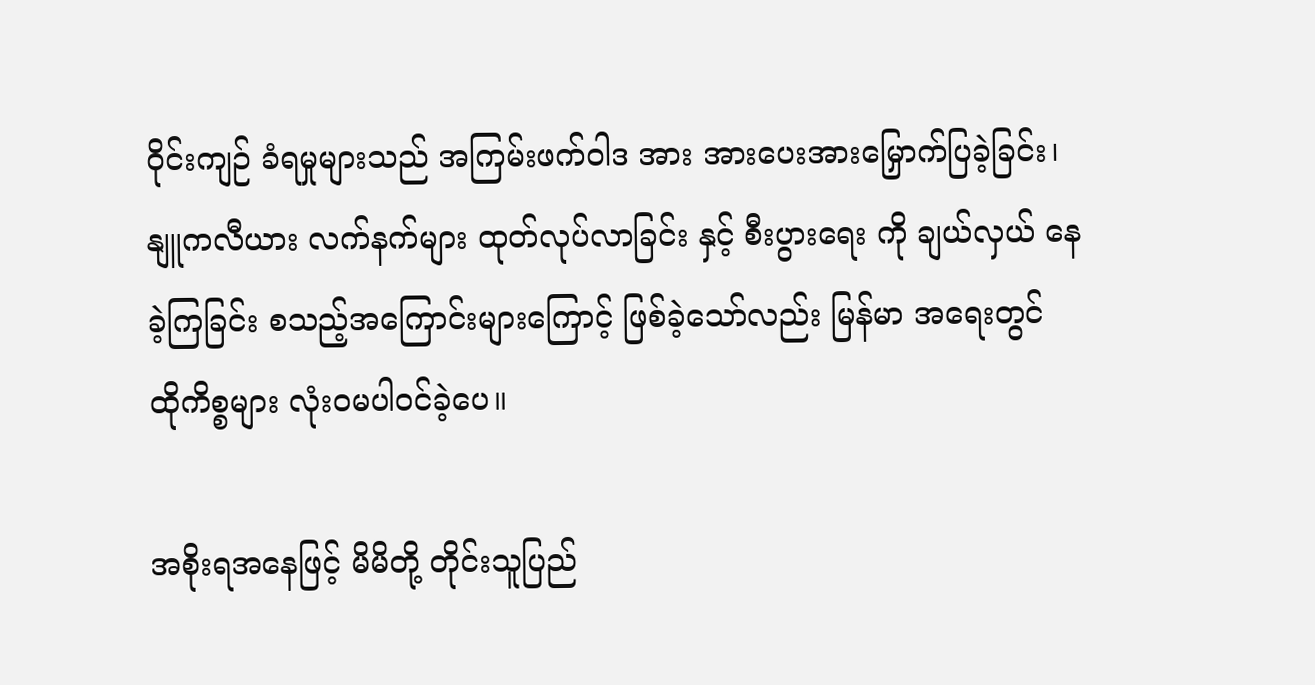ဝိုင်းကျဉ် ခံရမှုများသည် အကြမ်းဖက်ဝါဒ အား အားပေးအားမြှောက်ပြခဲ့ခြင်း၊ နျူကလီယား လက်နက်များ ထုတ်လုပ်လာခြင်း နှင့် စီးပွားရေး ကို ချယ်လှယ် နေခဲ့ကြခြင်း စသည့်အကြောင်းများကြောင့် ဖြစ်ခဲ့သော်လည်း မြန်မာ အရေးတွင် ထိုကိစ္စများ လုံးဝမပါဝင်ခဲ့ပေ။

အစိုးရအနေဖြင့် မိမိတို့ တိုင်းသူပြည်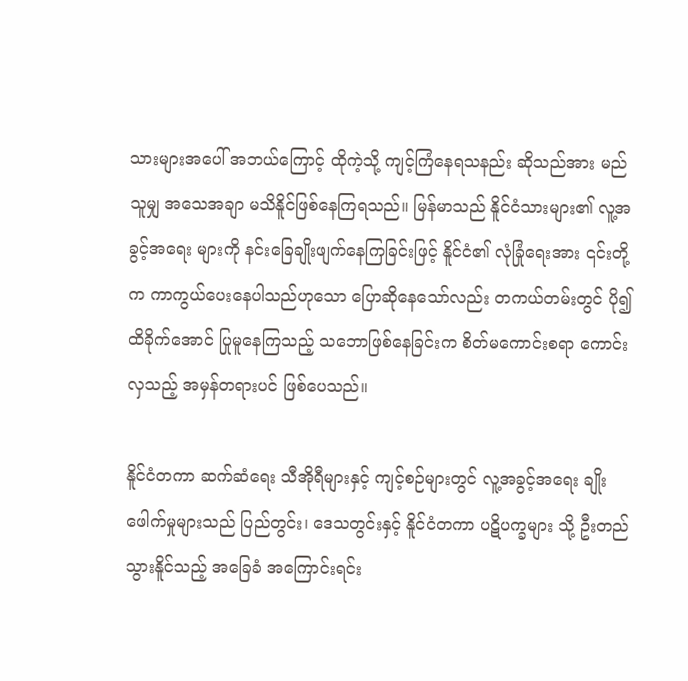သားများအပေါ် အဘယ်ကြောင့် ထိုကဲ့သို့ ကျင့်ကြံနေရသနည်း ဆိုသည်အား မည်သူမျှ အသေအချာ မသိနိူင်ဖြစ်နေကြရသည်။ မြန်မာသည် နိူင်ငံသားများ၏ လူ့အခွင့်အရေး များကို နင်းခြေချိုးဖျက်နေကြခြင်းဖြင့် နိူင်ငံ၏ လုံခြုံရေးအား ၎င်းတို့က ကာကွယ်ပေးနေပါသည်ဟုသော ပြောဆိုနေသော်လည်း တကယ်တမ်းတွင် ပို၍ ထိခိုက်အောင် ပြုမူနေကြသည့် သဘောဖြစ်နေခြင်းက စိတ်မကောင်းစရာ ကောင်းလှသည့် အမှန်တရားပင် ဖြစ်ပေသည်။

နိူင်ငံတကာ ဆက်ဆံရေး သီအိုရီများနှင့် ကျင့်စဉ်များတွင် လူ့အခွင့်အရေး ချိုးဖေါက်မှုများသည် ပြည်တွင်း၊ ဒေသတွင်းနှင့် နိူင်ငံတကာ ပဋိပက္ခများ သို့ ဦးတည်သွားနိူင်သည့် အခြေခံ အကြောင်းရင်း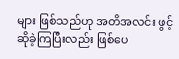များ ဖြစ်သည်ဟု အတိအလင်း ဖွင့်ဆိုခဲ့ကြပြီးလည်း ဖြစ်ပေ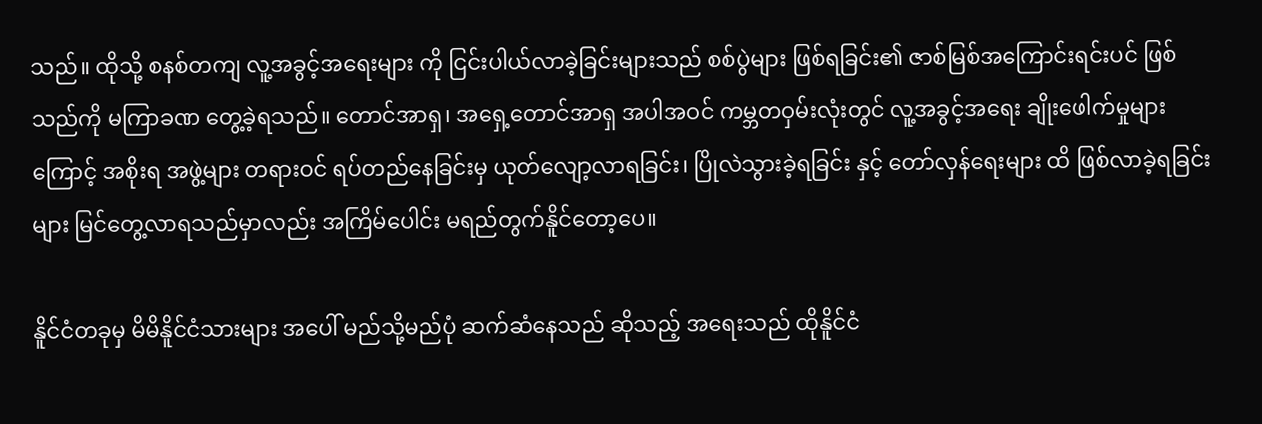သည်။ ထိုသို့ စနစ်တကျ လူ့အခွင့်အရေးများ ကို ငြင်းပါယ်လာခဲ့ခြင်းများသည် စစ်ပွဲများ ဖြစ်ရခြင်း၏ ဇာစ်မြစ်အကြောင်းရင်းပင် ဖြစ်သည်ကို မကြာခဏ တွေ့ခဲ့ရသည်။ တောင်အာရှ၊ အရှေ့တောင်အာရှ အပါအဝင် ကမ္ဘတဝှမ်းလုံးတွင် လူ့အခွင့်အရေး ချိုးဖေါက်မှုများကြောင့် အစိုးရ အဖွဲ့များ တရားဝင် ရပ်တည်နေခြင်းမှ ယုတ်လျော့လာရခြင်း၊ ပြိုလဲသွားခဲ့ရခြင်း နှင့် တော်လှန်ရေးများ ထိ ဖြစ်လာခဲ့ရခြင်းများ မြင်တွေ့လာရသည်မှာလည်း အကြိမ်ပေါင်း မရည်တွက်နိူင်တော့ပေ။

နိူင်ငံတခုမှ မိမိနိူင်ငံသားများ အပေါ် မည်သို့မည်ပုံ ဆက်ဆံနေသည် ဆိုသည့် အရေးသည် ထိုနိူင်ငံ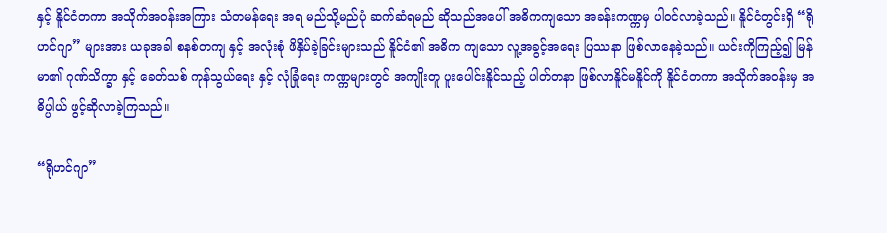နှင့် နိူင်ငံတကာ အသိုက်အဝန်းအကြား သံတမန်ရေး အရ မည်သို့မည်ပုံ ဆက်ဆံရမည် ဆိုသည်အပေါ် အဓိကကျသော အခန်းကဏ္ကမှ ပါဝင်လာခဲ့သည်။ နိူင်ငံတွင်းရှိ “ရိုဟင်ဂျာ” များအား ယခုအခါ စနစ်တကျ နှင့် အလုံးစုံ ဖိနှိပ်ခဲ့ခြင်းများသည် နိူင်ငံ၏ အဓိက ကျသော လူ့အခွင့်အရေး ပြဿနာ ဖြစ်လာနေခဲ့သည်။ ယင်းကိုကြည့်၍ မြန်မာ၏ ဂုဏ်သိက္ခာ နှင့် ခေတ်သစ် ကုန်သွယ်ရေး နှင့် လုံခြုံရေး ကဏ္ကများတွင် အကျိုးတူ ပူးပေါင်းနိူင်သည့် ပါတ်တနာ ဖြစ်လာနိူင်မနိူင်ကို နိူင်ငံတကာ အသိုက်အဝန်းမှ အဓိပ္ပါယ် ဖွင့်ဆိုလာခဲ့ကြသည်။

“ရိုဟင်ဂျာ”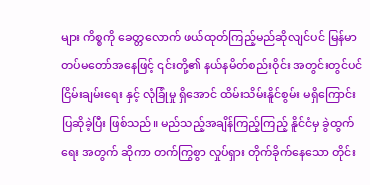များ ကိစ္စကို ခေတ္တလောက် ဖယ်ထုတ်ကြည့်မည်ဆိုလျင်ပင် မြန်မာတပ်မတော်အနေဖြင့် ၎င်းတို့၏ နယ်နမိတ်စည်းဝိုင်း အတွင်းတွင်ပင် ငြိမ်းချမ်းရေး နှင့် လုံခြုံမှု ရှိအောင် ထိမ်းသိမ်းနိူင်စွမ်း မရှိကြောင်း ပြဆိုခဲ့ပြီး ဖြစ်သည်။ မည်သည့်အချိန်ကြည့်ကြည့် နိူင်ငံမှ ခွဲထွက်ရေး အတွက် ဆိုကာ တက်ကြွစွာ လှုပ်ရှား တိုက်ခိုက်နေသော တိုင်း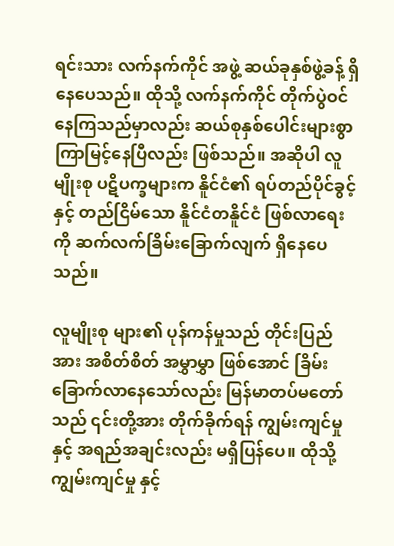ရင်းသား လက်နက်ကိုင် အဖွဲ့ ဆယ်ခုနှစ်ဖွဲ့ခန့် ရှိနေပေသည်။ ထိုသို့ လက်နက်ကိုင် တိုက်ပွဲဝင်နေကြသည်မှာလည်း ဆယ်စုနှစ်ပေါင်းများစွာ ကြာမြင့်နေပြီလည်း ဖြစ်သည်။ အဆိုပါ လူမျိုးစု ပဋိပက္ခများက နိူင်ငံ၏ ရပ်တည်ပိုင်ခွင့်နှင့် တည်ငြိမ်သော နိူင်ငံတနိူင်ငံ ဖြစ်လာရေးကို ဆက်လက်ခြိမ်းခြောက်လျက် ရှိနေပေသည်။

လူမျိုးစု များ၏ ပုန်ကန်မှုသည် တိုင်းပြည်အား အစိတ်စိတ် အမွှာမွှာ ဖြစ်အောင် ခြိမ်းခြောက်လာနေသော်လည်း မြန်မာတပ်မတော်သည် ၎င်းတို့အား တိုက်ခိုက်ရန် ကျွမ်းကျင်မှု နှင့် အရည်အချင်းလည်း မရှိပြန်ပေ။ ထိုသို့ ကျွမ်းကျင်မှု နှင့်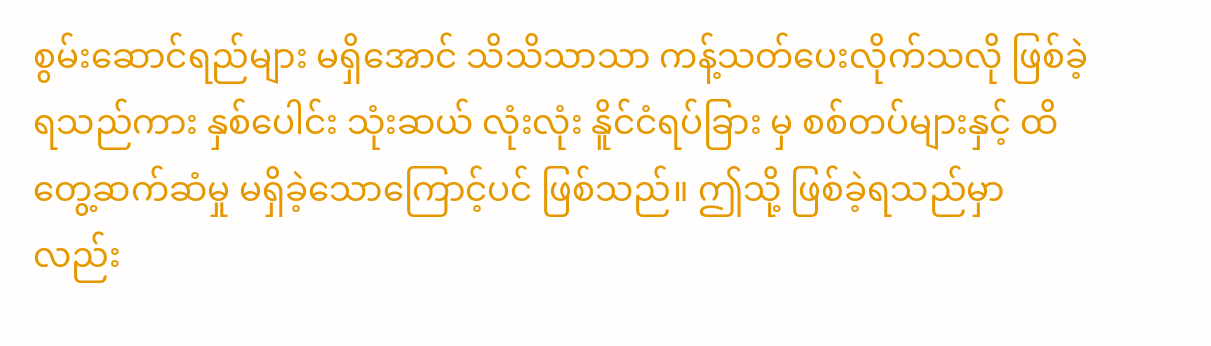စွမ်းဆောင်ရည်များ မရှိအောင် သိသိသာသာ ကန့်သတ်ပေးလိုက်သလို ဖြစ်ခဲ့ရသည်ကား နှစ်ပေါင်း သုံးဆယ် လုံးလုံး နိူင်ငံရပ်ခြား မှ စစ်တပ်များနှင့် ထိတွေ့ဆက်ဆံမှု မရှိခဲ့သောကြောင့်ပင် ဖြစ်သည်။ ဤသို့ ဖြစ်ခဲ့ရသည်မှာလည်း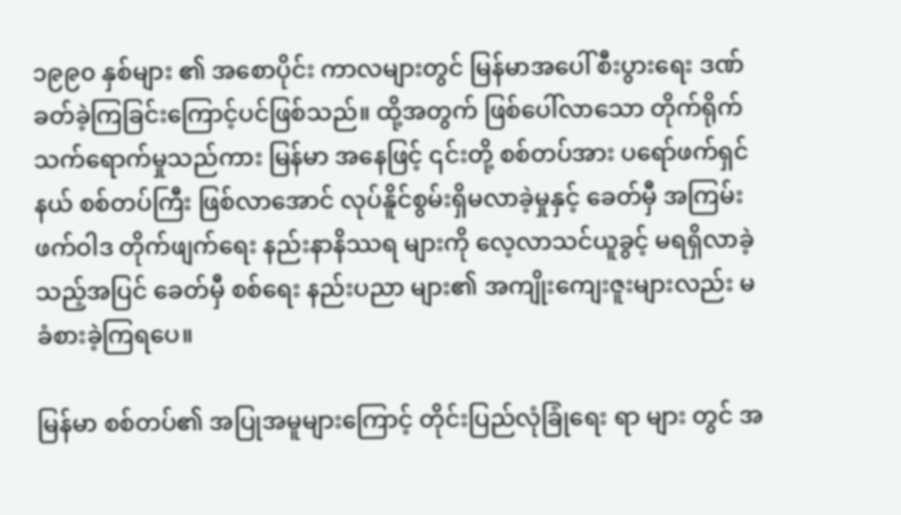၁၉၉၀ နှစ်များ ၏ အစောပိုင်း ကာလများတွင် မြန်မာအပေါ် စီးပွားရေး ဒဏ်ခတ်ခဲ့ကြခြင်းကြောင့်ပင်ဖြစ်သည်။ ထို့အတွက် ဖြစ်ပေါ်လာသော တိုက်ရိုက် သက်ရောက်မှုသည်ကား မြန်မာ အနေဖြင့် ၎င်းတို့ စစ်တပ်အား ပရော်ဖက်ရှင်နယ် စစ်တပ်ကြီး ဖြစ်လာအောင် လုပ်နိူင်စွမ်းရှိမလာခဲ့မှုနှင့် ခေတ်မှီ အကြမ်းဖက်ဝါဒ တိုက်ဖျက်ရေး နည်းနာနိဿရ များကို လေ့လာသင်ယူခွင့် မရရှိလာခဲ့သည့်အပြင် ခေတ်မှီ စစ်ရေး နည်းပညာ များ၏ အကျိုးကျေးဇူးများလည်း မခံစားခဲ့ကြရပေ။

မြန်မာ စစ်တပ်၏ အပြုအမူများကြောင့် တိုင်းပြည်လုံခြုံရေး ရာ များ တွင် အ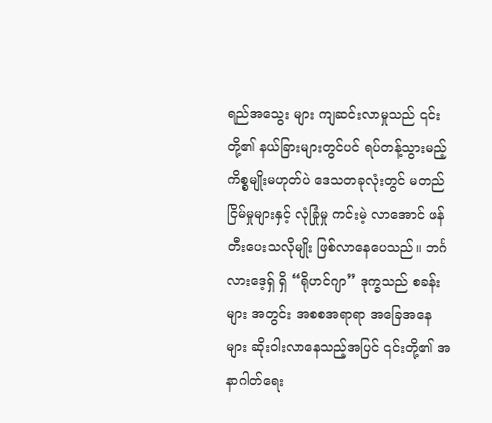ရည်အသွေး များ ကျဆင်းလာမှုသည် ၎င်းတို့၏ နယ်ခြားများတွင်ပင် ရပ်တန့်သွားမည့် ကိစ္စမျိုးမဟုတ်ပဲ ဒေသတခုလုံးတွင် မတည်ငြိမ်မှုများနှင့် လုံခြုံမှု ကင်းမဲ့ လာအောင် ဖန်တီးပေးသလိုမျိုး ဖြစ်လာနေပေသည်။ ဘင်္ဂလားဒေ့ရှ် ရှိ “ရိုဟင်ဂျာ” ဒုက္ခသည် စခန်းများ အတွင်း အစစအရာရာ အခြေအနေများ ဆိုးဝါးလာနေသည့်အပြင် ၎င်းတို့၏ အနာဂါတ်ရေး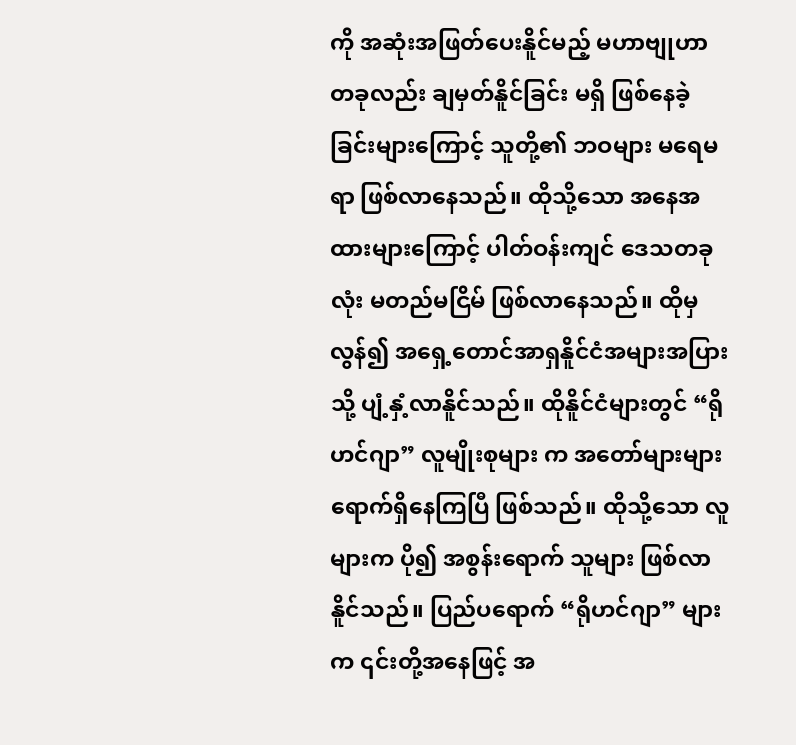ကို အဆုံးအဖြတ်ပေးနိူင်မည့် မဟာဗျုဟာတခုလည်း ချမှတ်နိူင်ခြင်း မရှိ ဖြစ်နေခဲ့ခြင်းများကြောင့် သူတို့၏ ဘဝများ မရေမရာ ဖြစ်လာနေသည်။ ထိုသို့သော အနေအထားများကြောင့် ပါတ်ဝန်းကျင် ဒေသတခုလုံး မတည်မငြိမ် ဖြစ်လာနေသည်။ ထိုမှ လွန်၍ အရှေ့တောင်အာရှနိူင်ငံအများအပြားသို့ ပျံ့နှံ့လာနိူင်သည်။ ထိုနိူင်ငံများတွင် “ရိုဟင်ဂျာ” လူမျိုးစုများ က အတော်များများ ရောက်ရှိနေကြပြီ ဖြစ်သည်။ ထိုသို့သော လူများက ပို၍ အစွန်းရောက် သူများ ဖြစ်လာနိူင်သည်။ ပြည်ပရောက် “ရိုဟင်ဂျာ” များက ၎င်းတို့အနေဖြင့် အ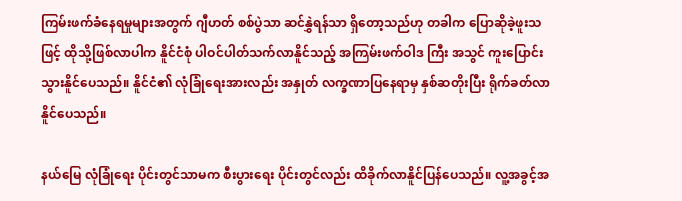ကြမ်းဖက်ခံနေရမှုများအတွက် ဂျီဟတ် စစ်ပွဲသာ ဆင်နွှဲရန်သာ ရှိတော့သည်ဟု တခါက ပြောဆိုခဲ့ဖူးသဖြင့် ထိုသို့ဖြစ်လာပါက နိူင်ငံစုံ ပါဝင်ပါတ်သက်လာနိူင်သည့် အကြမ်းဖက်ဝါဒ ကြီး အသွင် ကူးပြောင်းသွားနိူင်ပေသည်။ နိူင်ငံ၏ လုံခြုံရေးအားလည်း အနှုတ် လက္ခဏာပြနေရာမှ နှစ်ဆတိုးပြီး ရိုက်ခတ်လာနိူင်ပေသည်။

နယ်မြေ လုံခြုံရေး ပိုင်းတွင်သာမက စီးပွားရေး ပိုင်းတွင်လည်း ထိခိုက်လာနိူင်ပြန်ပေသည်။ လူ့အခွင့်အ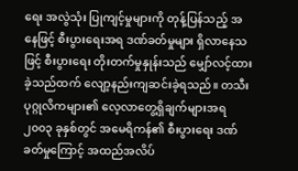ရေး အလွဲသုံး ပြုကျင့်မှုများကို တုန့်ပြန်သည့် အနေဖြင့် စီးပွားရေးအရ ဒဏ်ခတ်မှုများ ရှိလာနေသဖြင့် စီးပွားရေး တိုးတက်မှုနှုန်းသည် မျှော်လင့်ထားခဲ့သည်ထက် လျော့နည်းကျဆင်းခဲ့ရသည်။ တသီးပုဂ္ဂုလိကများ၏ လေ့လာတွေ့ရှိချက်များအရ ၂၀၀၃ ခုနှစ်တွင် အမေရိကန်၏ စီးပွားရေး ဒဏ်ခတ်မှုကြောင့် အထည်အလိပ်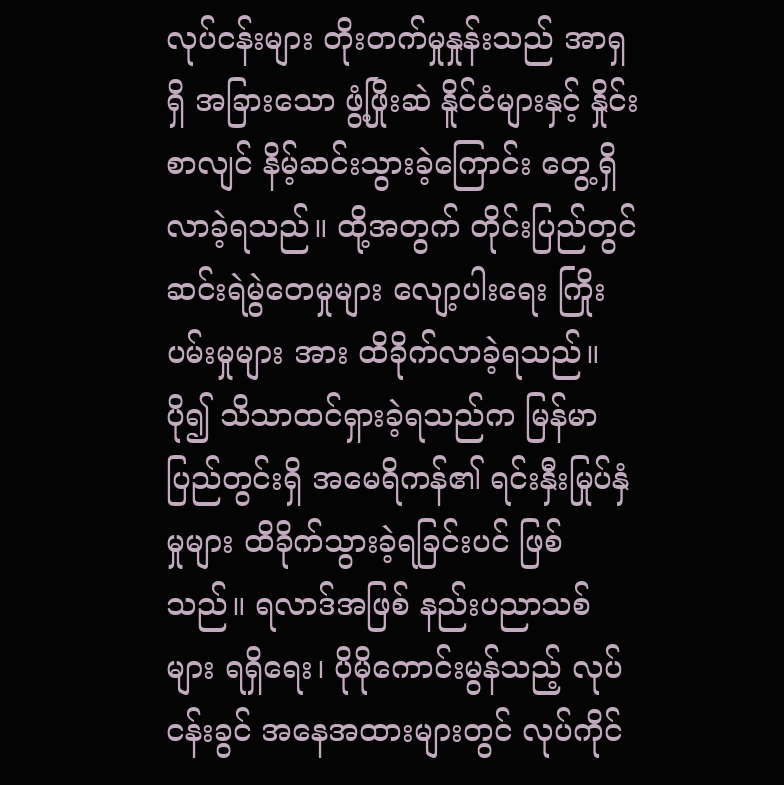လုပ်ငန်းများ တိုးတက်မှုနှုန်းသည် အာရှရှိ အခြားသော ဖွံ့ဖြိုးဆဲ နိူင်ငံများနှင့် နှိုင်းစာလျင် နိမ့်ဆင်းသွားခဲ့ကြောင်း တွေ့ရှိလာခဲ့ရသည်။ ထို့အတွက် တိုင်းပြည်တွင် ဆင်းရဲမွဲတေမှုများ လျော့ပါးရေး ကြိုးပမ်းမှုများ အား ထိခိုက်လာခဲ့ရသည်။ ပို၍ သိသာထင်ရှားခဲ့ရသည်က မြန်မာပြည်တွင်းရှိ အမေရိကန်၏ ရင်းနှီးမြုပ်နှံမှုများ ထိခိုက်သွားခဲ့ရခြင်းပင် ဖြစ်သည်။ ရလာဒ်အဖြစ် နည်းပညာသစ်များ ရရှိရေး၊ ပိုမိုကောင်းမွန်သည့် လုပ်ငန်းခွင် အနေအထားများတွင် လုပ်ကိုင်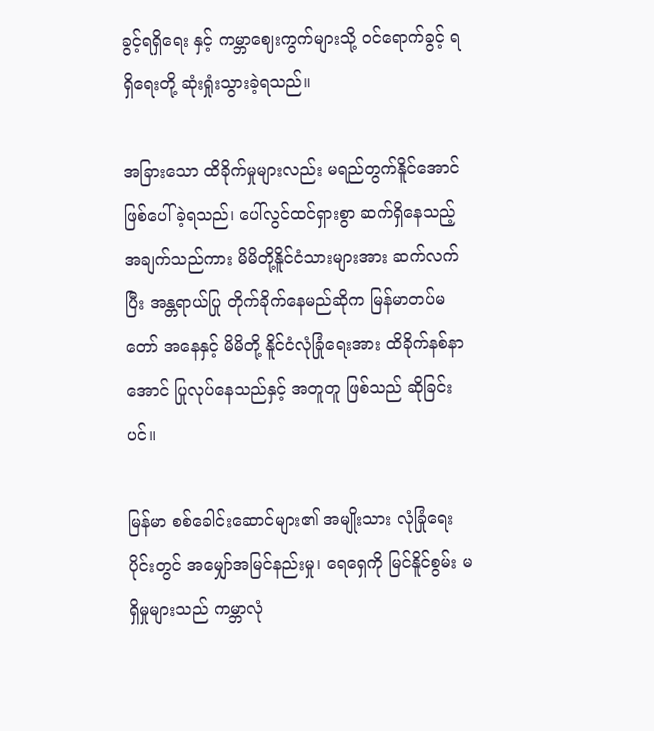ခွင့်ရရှိရေး နှင့် ကမ္ဘာဈေးကွက်များသို့ ဝင်ရောက်ခွင့် ရရှိရေးတို့ ဆုံးရှုံးသွားခဲ့ရသည်။

အခြားသော ထိခိုက်မှုများလည်း မရည်တွက်နိူင်အောင် ဖြစ်ပေါ်ခဲ့ရသည်၊ ပေါ်လွင်ထင်ရှားစွာ ဆက်ရှိနေသည့် အချက်သည်ကား မိမိတို့နိူင်ငံသားများအား ဆက်လက်ပြီး အန္တရာယ်ပြု တိုက်ခိုက်နေမည်ဆိုက မြန်မာတပ်မတော် အနေနှင့် မိမိတို့ နိူင်ငံလုံခြုံရေးအား ထိခိုက်နစ်နာအောင် ပြုလုပ်နေသည်နှင့် အတူတူ ဖြစ်သည် ဆိုခြင်းပင်။

မြန်မာ စစ်ခေါင်းဆောင်များ၏ အမျိုးသား လုံခြုံရေး ပိုင်းတွင် အမျှော်အမြင်နည်းမှု၊ ရေရှေကို မြင်နိူင်စွမ်း မရှိမှုများသည် ကမ္ဘာလုံ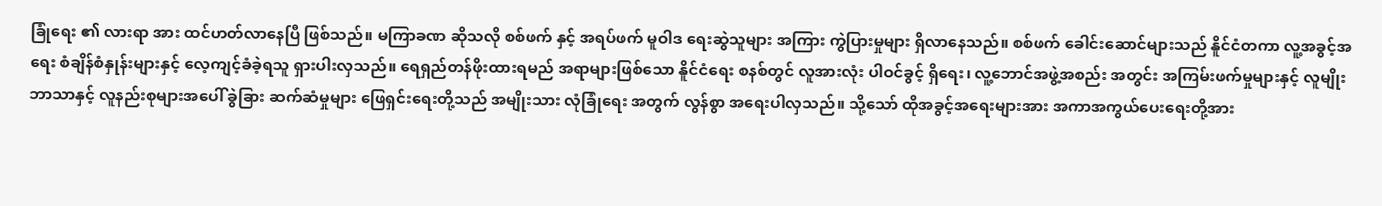ခြုံရေး ၏ လားရာ အား ထင်ဟတ်လာနေပြီ ဖြစ်သည်။ မကြာခဏ ဆိုသလို စစ်ဖက် နှင့် အရပ်ဖက် မူဝါဒ ရေးဆွဲသူများ အကြား ကွဲပြားမှုများ ရှိလာနေသည်။ စစ်ဖက် ခေါင်းဆောင်များသည် နိူင်ငံတကာ လူ့အခွင့်အရေး စံချိန်စံနှုန်းများနှင့် လေ့ကျင့်ခံခဲ့ရသူ ရှားပါးလှသည်။ ရေရှည်တန်ဖိုးထားရမည် အရာများဖြစ်သော နိူင်ငံရေး စနစ်တွင် လူအားလုံး ပါဝင်ခွင့် ရှိရေး၊ လူ့ဘောင်အဖွဲ့အစည်း အတွင်း အကြမ်းဖက်မှုများနှင့် လူမျိုး ဘာသာနှင့် လူနည်းစုများအပေါ် ခွဲခြား ဆက်ဆံမှုများ ဖြေရှင်းရေးတို့သည် အမျိုးသား လုံခြုံရေး အတွက် လွန်စွာ အရေးပါလှသည်။ သို့သော် ထိုအခွင့်အရေးများအား အကာအကွယ်ပေးရေးတို့အား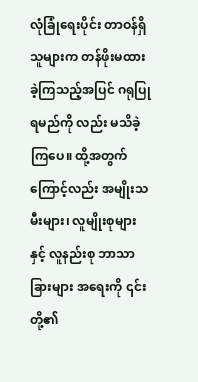လုံခြုံရေးပိုင်း တာဝန်ရှိသူများက တန်ဖိုးမထားခဲ့ကြသည့်အပြင် ဂရုပြုရမည်ကို လည်း မသိခဲ့ကြပေ။ ထို့အတွက်ကြောင့်လည်း အမျိုးသမီးများ၊ လူမျိုးစုများနှင့် လူနည်းစု ဘာသာခြားများ အရေးကို ၎င်းတို့၏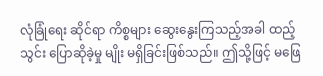လုံခြုံရေး ဆိုင်ရာ ကိစ္စများ ဆွေးနွေးကြသည့်အခါ ထည့်သွင်း ပြောဆိုခဲ့မှု မျိုး မရှိခြင်းဖြစ်သည်။ ဤသို့ဖြင့် မဖြေ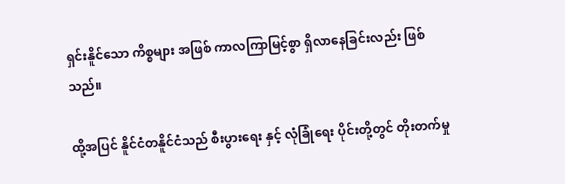ရှင်းနိူင်သော ကိစ္စများ အဖြစ် ကာလကြာမြင့်စွာ ရှိလာနေခြင်းလည်း ဖြစ်သည်။

ထို့အပြင် နိူင်ငံတနိူင်ငံသည် စီးပွားရေး နှင့် လုံခြုံရေး ပိုင်းတို့တွင် တိုးတက်မှု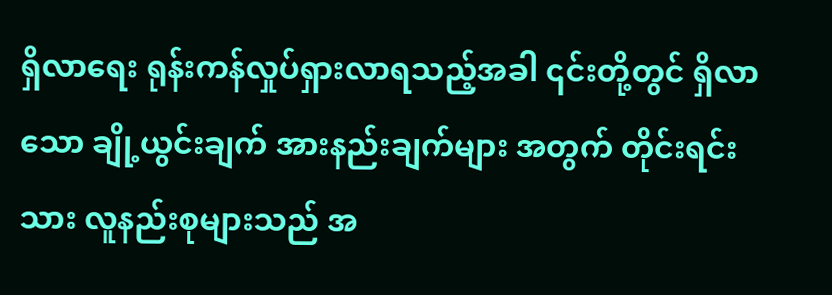ရှိလာရေး ရုန်းကန်လှုပ်ရှားလာရသည့်အခါ ၎င်းတို့တွင် ရှိလာသော ချို့ယွင်းချက် အားနည်းချက်များ အတွက် တိုင်းရင်းသား လူနည်းစုများသည် အ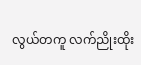လွယ်တကူ လက်ညိုးထိုး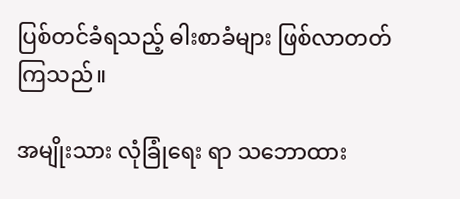ပြစ်တင်ခံရသည့် ဓါးစာခံများ ဖြစ်လာတတ်ကြသည်။

အမျိုးသား လုံခြုံရေး ရာ သဘောထား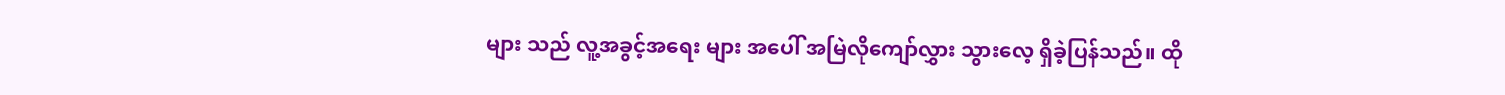များ သည် လူ့အခွင့်အရေး များ အပေါ် အမြဲလိုကျော်လွှား သွားလေ့ ရှိခဲ့ပြန်သည်။ ထို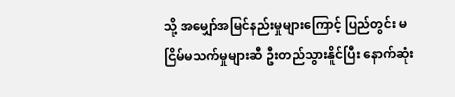သို့ အမျှော်အမြင်နည်းမှုများကြောင့် ပြည်တွင်း မငြိမ်မသက်မှုများဆီ ဦးတည်သွားနိူင်ပြီး နောက်ဆုံး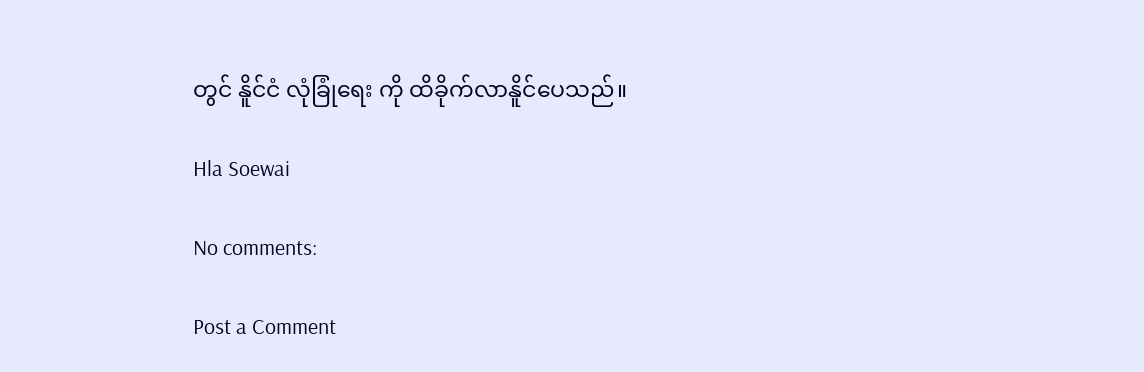တွင် နိူင်ငံ လုံခြုံရေး ကို ထိခိုက်လာနိူင်ပေသည်။

Hla Soewai

No comments:

Post a Comment